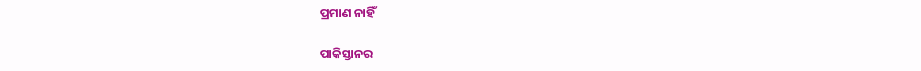ପ୍ରମାଣ ନାହିଁ

ପାକିସ୍ତାନର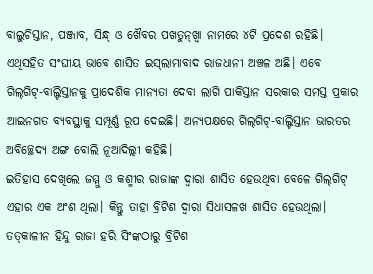ବାଲୁଚିସ୍ତାନ, ପଞ୍ଜାବ, ସିନ୍ଧ୍‌ ଓ ଖୈବର ପଖତୁନ୍‌ଖ୍ବା ନାମରେ ୪ଟି ପ୍ରଦେଶ ରହିଛି। ଏଥିସହିତ ସଂଘୀୟ ଭାବେ ଶାସିତ ଇସ୍‌ଲାମାବାଦ ରାଜଧାନୀ ଅଞ୍ଚଳ ଅଛି। ଏବେ ଗିଲ୍‌ଗିଟ୍‌-ବାଲ୍ଟିସ୍ତାନକୁ ପ୍ରାଦେଶିକ ମାନ୍ୟତା ଦେବା ଲାଗି ପାକିସ୍ତାନ ସରକାର ସମସ୍ତ ପ୍ରକାର ଆଇନଗତ ବ୍ୟବସ୍ଥାକୁ ସମ୍ପୂର୍ଣ୍ଣ ରୂପ ଦେଇଛି। ଅନ୍ୟପକ୍ଷରେ ଗିଲ୍‌ଗିଟ୍‌-ବାଲ୍ଟିସ୍ତାନ ଭାରତର ଅବିଚ୍ଛେଦ୍ୟ ଅଙ୍ଗ ବୋଲି ନୂଆଦିଲ୍ଲୀ କହିଛି।
ଇତିହାସ ଦେଖିଲେ ଜମ୍ମୁ ଓ କଶ୍ମୀର ରାଜାଙ୍କ ଦ୍ୱାରା ଶାସିତ ହେଉଥିବା ବେଳେ ଗିଲ୍‌ଗିଟ୍‌ ଏହାର ଏକ ଅଂଶ ଥିଲା। କିନ୍ତୁ ତାହା ବ୍ରିଟିଶ ଦ୍ୱାରା ସିଧାସଳଖ ଶାସିତ ହେଉଥିଲା। ତତ୍‌କାଳୀନ ହିନ୍ଦୁ ରାଜା ହରି ସିଂଙ୍କଠାରୁ ବ୍ରିଟିଶ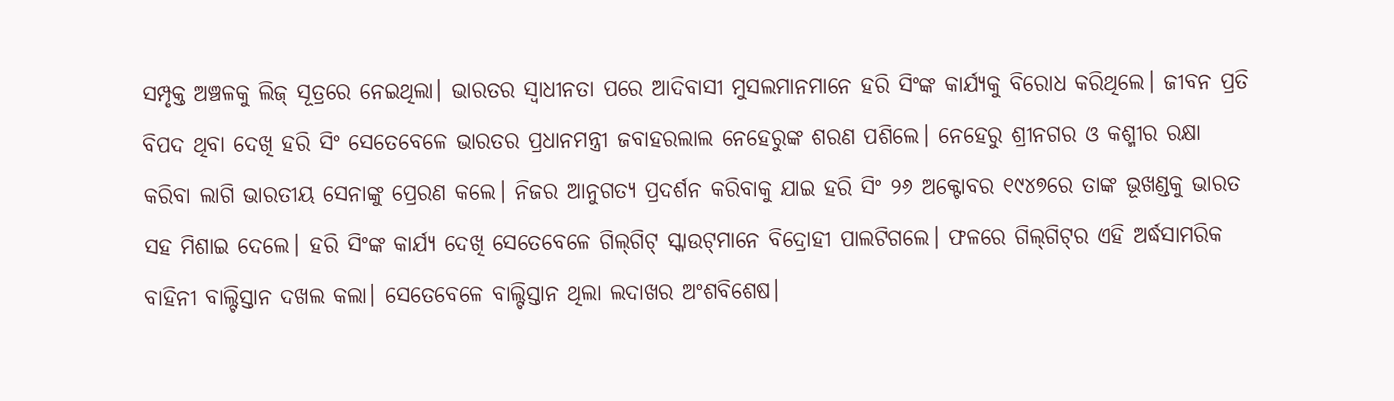ସମ୍ପୃକ୍ତ ଅଞ୍ଚଳକୁ ଲିଜ୍‌ ସୂତ୍ରରେ ନେଇଥିଲା। ଭାରତର ସ୍ବାଧୀନତା ପରେ ଆଦିବାସୀ ମୁସଲମାନମାନେ ହରି ସିଂଙ୍କ କାର୍ଯ୍ୟକୁ ବିରୋଧ କରିଥିଲେ। ଜୀବନ ପ୍ରତି ବିପଦ ଥିବା ଦେଖି ହରି ସିଂ ସେତେବେଳେ ଭାରତର ପ୍ରଧାନମନ୍ତ୍ରୀ ଜବାହରଲାଲ ନେହେରୁଙ୍କ ଶରଣ ପଶିଲେ। ନେହେରୁ ଶ୍ରୀନଗର ଓ କଶ୍ମୀର ରକ୍ଷା କରିବା ଲାଗି ଭାରତୀୟ ସେନାଙ୍କୁ ପ୍ରେରଣ କଲେ। ନିଜର ଆନୁଗତ୍ୟ ପ୍ରଦର୍ଶନ କରିବାକୁ ଯାଇ ହରି ସିଂ ୨୬ ଅକ୍ଟୋବର ୧୯୪୭ରେ ତାଙ୍କ ଭୂଖଣ୍ଡକୁ ଭାରତ ସହ ମିଶାଇ ଦେଲେ। ହରି ସିଂଙ୍କ କାର୍ଯ୍ୟ ଦେଖି ସେତେବେଳେ ଗିଲ୍‌ଗିଟ୍‌ ସ୍କାଉଟ୍‌ମାନେ ବିଦ୍ରୋହୀ ପାଲଟିଗଲେ। ଫଳରେ ଗିଲ୍‌ଗିଟ୍‌ର ଏହି ଅର୍ଦ୍ଧସାମରିକ ବାହିନୀ ବାଲ୍ଟିସ୍ତାନ ଦଖଲ କଲା। ସେତେବେଳେ ବାଲ୍ଟିସ୍ତାନ ଥିଲା ଲଦାଖର ଅଂଶବିଶେଷ।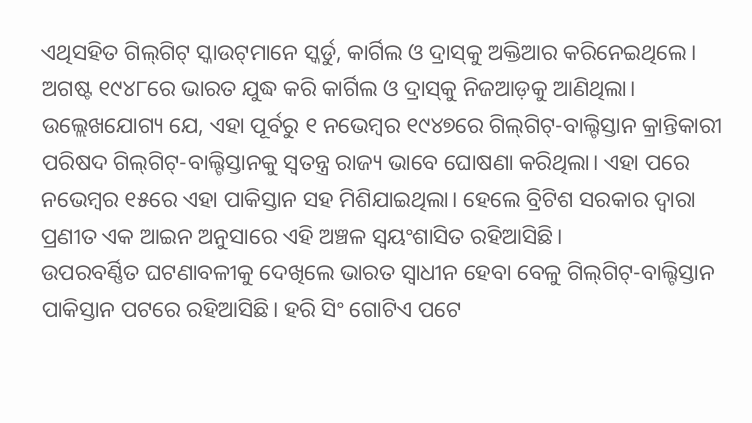ଏଥିସହିତ ଗିଲ୍‌ଗିଟ୍‌ ସ୍କାଉଟ୍‌ମାନେ ସ୍କର୍ଡୁ, କାର୍ଗିଲ ଓ ଦ୍ରାସ୍‌କୁ ଅକ୍ତିଆର କରିନେଇଥିଲେ। ଅଗଷ୍ଟ ୧୯୪୮ରେ ଭାରତ ଯୁଦ୍ଧ କରି କାର୍ଗିଲ ଓ ଦ୍ରାସ୍‌କୁ ନିଜଆଡ଼କୁ ଆଣିଥିଲା। ଉଲ୍ଲେଖଯୋଗ୍ୟ ଯେ, ଏହା ପୂର୍ବରୁ ୧ ନଭେମ୍ବର ୧୯୪୭ରେ ଗିଲ୍‌ଗିଟ୍‌-ବାଲ୍ଟିସ୍ତାନ କ୍ରାନ୍ତିକାରୀ ପରିଷଦ ଗିଲ୍‌ଗିଟ୍‌-ବାଲ୍ଟିସ୍ତାନକୁ ସ୍ବତନ୍ତ୍ର ରାଜ୍ୟ ଭାବେ ଘୋଷଣା କରିଥିଲା। ଏହା ପରେ ନଭେମ୍ବର ୧୫ରେ ଏହା ପାକିସ୍ତାନ ସହ ମିଶିଯାଇଥିଲା। ହେଲେ ବ୍ରିଟିଶ ସରକାର ଦ୍ୱାରା ପ୍ରଣୀତ ଏକ ଆଇନ ଅନୁସାରେ ଏହି ଅଞ୍ଚଳ ସ୍ବୟଂଶାସିତ ରହିଆସିଛି।
ଉପରବର୍ଣ୍ଣିତ ଘଟଣାବଳୀକୁ ଦେଖିଲେ ଭାରତ ସ୍ବାଧୀନ ହେବା ବେଳୁ ଗିଲ୍‌ଗିଟ୍‌-ବାଲ୍ଟିସ୍ତାନ ପାକିସ୍ତାନ ପଟରେ ରହିଆସିଛି। ହରି ସିଂ ଗୋଟିଏ ପଟେ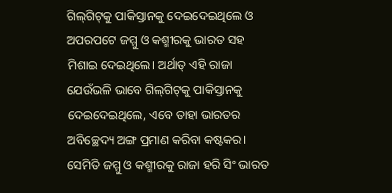ଗିଲ୍‌ଗିଟ୍‌କୁ ପାକିସ୍ତାନକୁ ଦେଇଦେଇଥିଲେ ଓ ଅପରପଟେ ଜମ୍ମୁ ଓ କଶ୍ମୀରକୁ ଭାରତ ସହ ମିଶାଇ ଦେଇଥିଲେ। ଅର୍ଥାତ୍‌ ଏହି ରାଜା ଯେଉଁଭଳି ଭାବେ ଗିଲ୍‌ଗିଟ୍‌କୁ ପାକିସ୍ତାନକୁ ଦେଇଦେଇଥିଲେ, ଏବେ ତାହା ଭାରତର ଅବିଚ୍ଛେଦ୍ୟ ଅଙ୍ଗ ପ୍ରମାଣ କରିବା କଷ୍ଟକର। ସେମିତି ଜମ୍ମୁ ଓ କଶ୍ମୀରକୁ ରାଜା ହରି ସିଂ ଭାରତ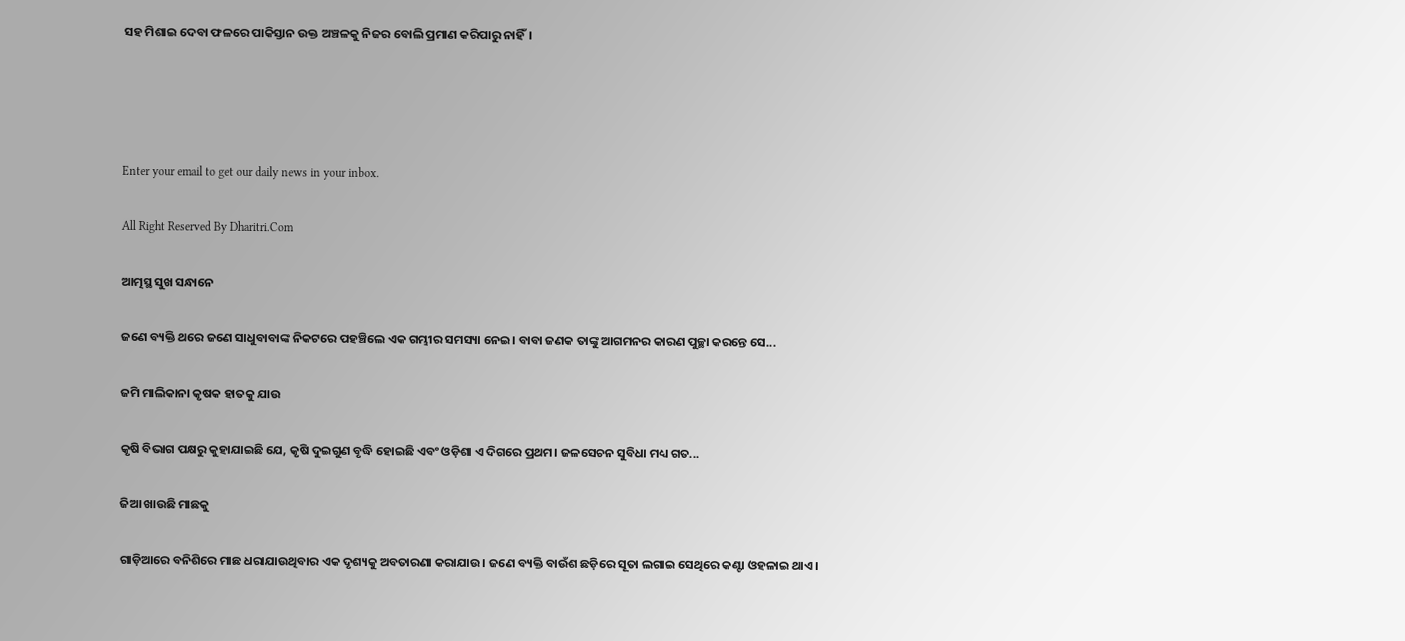ସହ ମିଶାଇ ଦେବା ଫଳରେ ପାକିସ୍ତାନ ଉକ୍ତ ଅଞ୍ଚଳକୁ ନିଜର ବୋଲି ପ୍ରମାଣ କରିପାରୁ ନାହିଁ।




Enter your email to get our daily news in your inbox.

All Right Reserved By Dharitri.Com

ଆତ୍ମସ୍ଥ ସୁଖ ସନ୍ଧାନେ

ଜଣେ ବ୍ୟକ୍ତି ଥରେ ଜଣେ ସାଧୁବାବାଙ୍କ ନିକଟରେ ପହଞ୍ଚିଲେ ଏକ ଗମ୍ଭୀର ସମସ୍ୟା ନେଇ। ବାବା ଜଣକ ତାଙ୍କୁ ଆଗମନର କାରଣ ପୁଚ୍ଛା କରନ୍ତେ ସେ...

ଜମି ମାଲିକାନା କୃଷକ ହାତକୁ ଯାଉ

କୃଷି ବିଭାଗ ପକ୍ଷରୁ କୁହାଯାଇଛି ଯେ, କୃଷି ଦୁଇଗୁଣ ବୃଦ୍ଧି ହୋଇଛି ଏବଂ ଓଡ଼ିଶା ଏ ଦିଗରେ ପ୍ରଥମ। ଜଳସେଚନ ସୁବିଧା ମଧ୍ୟ ଗତ...

ଜିଆ ଖାଉଛି ମାଛକୁ

ଗାଡ଼ିଆରେ ବନିଶିରେ ମାଛ ଧରାଯାଉଥିବାର ଏକ ଦୃଶ୍ୟକୁ ଅବତାରଣା କରାଯାଉ। ଜଣେ ବ୍ୟକ୍ତି ବାଉଁଶ ଛଡ଼ିରେ ସୂତା ଲଗାଇ ସେଥିରେ କଣ୍ଟା ଓହଳାଇ ଥାଏ।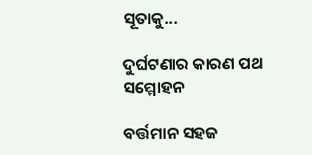ସୂତାକୁ...

ଦୁର୍ଘଟଣାର କାରଣ ପଥ ସମ୍ମୋହନ

ବର୍ତ୍ତମାନ ସହଜ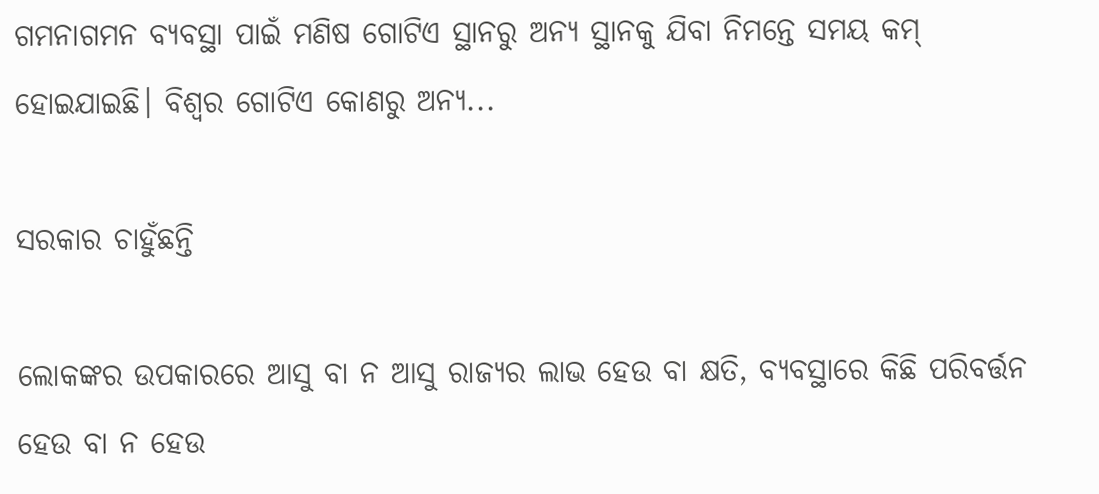ଗମନାଗମନ ବ୍ୟବସ୍ଥା ପାଇଁ ମଣିଷ ଗୋଟିଏ ସ୍ଥାନରୁ ଅନ୍ୟ ସ୍ଥାନକୁ ଯିବା ନିମନ୍ତେ ସମୟ କମ୍‌ ହୋଇଯାଇଛି। ବିଶ୍ୱର ଗୋଟିଏ କୋଣରୁ ଅନ୍ୟ...

ସରକାର ଚାହୁଁଛନ୍ତି

ଲୋକଙ୍କର ଉପକାରରେ ଆସୁ ବା ନ ଆସୁ ରାଜ୍ୟର ଲାଭ ହେଉ ବା କ୍ଷତି, ବ୍ୟବସ୍ଥାରେ କିଛି ପରିବର୍ତ୍ତନ ହେଉ ବା ନ ହେଉ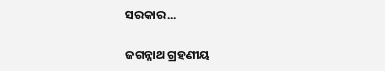ସରକାର...

ଜଗନ୍ନାଥ ଗ୍ରହଣୀୟ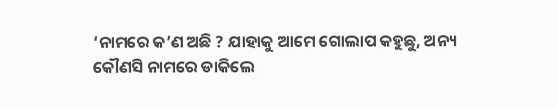‘ନାମରେ କ’ଣ ଅଛି ? ଯାହାକୁ ଆମେ ଗୋଲାପ କହୁଛୁ, ଅନ୍ୟ କୌଣସି ନାମରେ ଡାକିଲେ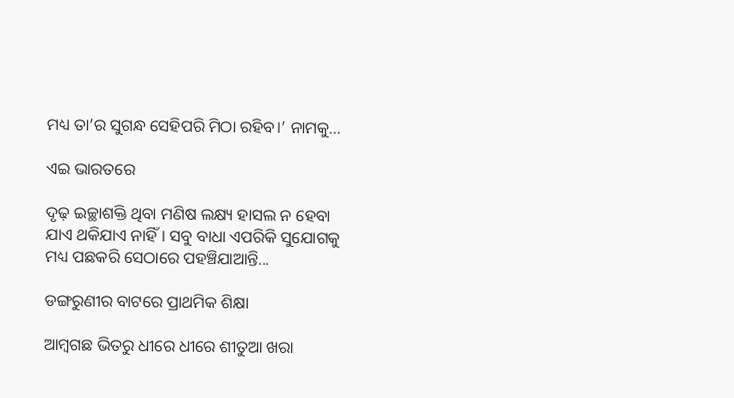ମଧ୍ୟ ତା’ର ସୁଗନ୍ଧ ସେହିପରି ମିଠା ରହିବ।’ ନାମକୁ...

ଏଇ ଭାରତରେ

ଦୃଢ଼ ଇଚ୍ଛାଶକ୍ତି ଥିବା ମଣିଷ ଲକ୍ଷ୍ୟ ହାସଲ ନ ହେବା ଯାଏ ଥକିଯାଏ ନାହିଁ। ସବୁ ବାଧା ଏପରିକି ସୁଯୋଗକୁ ମଧ୍ୟ ପଛକରି ସେଠାରେ ପହଞ୍ଚିଯାଆନ୍ତି...

ଡଙ୍ଗରୁଣୀର ବାଟରେ ପ୍ରାଥମିକ ଶିକ୍ଷା

ଆମ୍ବଗଛ ଭିତରୁ ଧୀରେ ଧୀରେ ଶୀତୁଆ ଖରା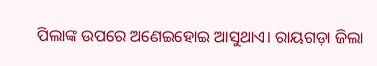ପିଲାଙ୍କ ଉପରେ ଅଣେଇହୋଇ ଆସୁଥାଏ। ରାୟଗଡ଼ା ଜିଲା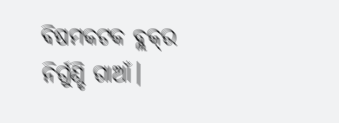ବିଷମକଟକ ବ୍ଲକ୍‌ର ନିର୍ଗୁଣ୍ଡି ଗାଆଁ।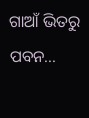ଗାଆଁ ଭିତରୁ ପବନ...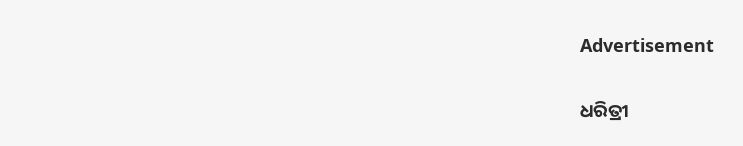Advertisement

ଧରିତ୍ରୀ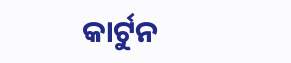କାର୍ଟୁନ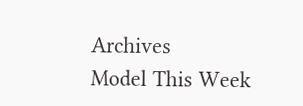Archives
Model This Week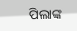ପିଲାଙ୍କ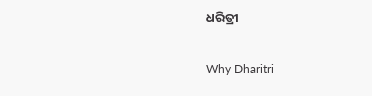ଧରିତ୍ରୀ

Why Dharitri